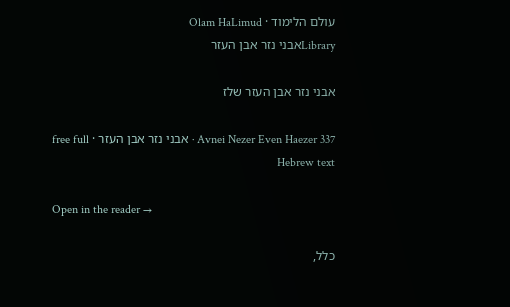עולם הלימוד · Olam HaLimud
Libraryאבני נזר אבן העזר

אבני נזר אבן העזר שלז

Avnei Nezer Even Haezer 337 · אבני נזר אבן העזר · free full Hebrew text

Open in the reader →

כלל,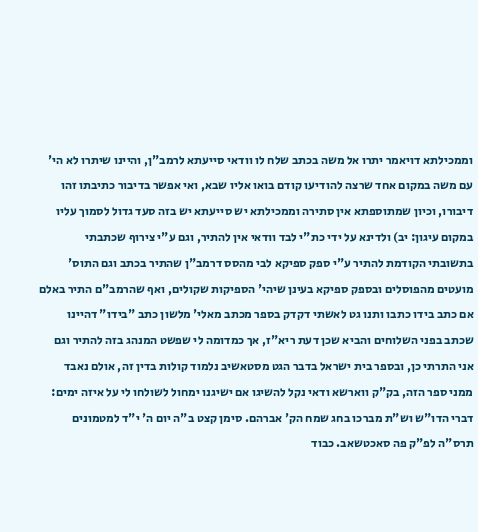וממכילתא דויאמר יתרו אל משה בכתב שלח לו וודאי סייעתא לרמב"ן, והיינו שיתרו לא הי' עם משה במקום אחד שרצה להודיעו קודם בואו אליו שבא, ואי אפשר בדיבור כתיבתו זהו דיבורו, וכיון שמתוספתא אין סתירה וממכילתא יש סייעתא יש בזה סעד גדול לסמוך עליו במקום עיגון: יב) ולדינא על ידי כת"י לבד וודאי אין להתיר, וגם ע"י צירוף שכתבתי בתשובתי הקודמת להתיר ע"י ספק ספיקא לבי מהסס דרמב"ן שהתיר בכתב וגם התוס' מועטים מהפוסלים ובספק ספיקא בעינן שיהי' הספיקות שקולים, ואף שהרמב"ם התיר באלם אם כתב בידו כתבו ותנו גט לאשתי דקדק בספר מכתב מאלי' מלשון כתב "בידו" דהיינו שכתב בפני השלוחים והביא שכן דעת ריא"ז, אך כמדומה לי שפשט המנהג בזה להתיר וגם אני התרתי כן, ובספר בית ישראל בדבר הגט מסטאשיב נלמוד קולות בדין זה, אולם נאבד ממני ספר הזה, בק"ק ווארשא ודאי נקל להשיגו אם ישיגנו ימחול לשולחו לי על איזה ימים: דברי הדו"ש וש"ת מברכו בחג שמח הק' אברהם. סימן קצט ב"ה יום ה' י"ד למטמונים תרס"ה לפ"ק פה סאכטשאב. כבוד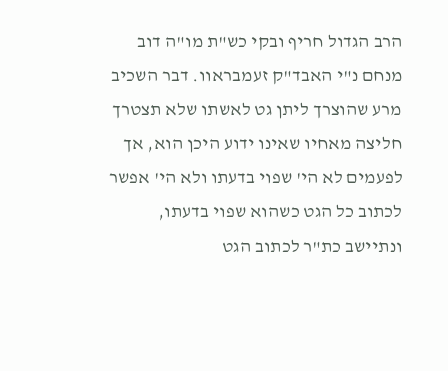הרב הגדול חריף ובקי כש"ת מו"ה דוב מנחם נ"י האבד"ק זעמבראוו. דבר השכיב מרע שהוצרך ליתן גט לאשתו שלא תצטרך חליצה מאחיו שאינו ידוע היכן הוא, אך לפעמים לא הי' שפוי בדעתו ולא הי' אפשר לכתוב כל הגט כשהוא שפוי בדעתו, ונתיישב כת"ר לכתוב הגט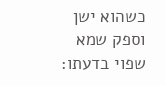כשהוא ישן וספק שמא שפוי בדעתו: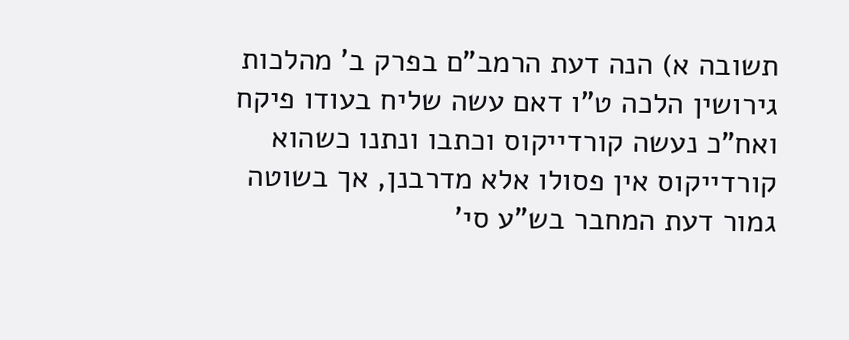תשובה א) הנה דעת הרמב"ם בפרק ב' מהלכות גירושין הלכה ט"ו דאם עשה שליח בעודו פיקח ואח"כ נעשה קורדייקוס וכתבו ונתנו כשהוא קורדייקוס אין פסולו אלא מדרבנן, אך בשוטה גמור דעת המחבר בש"ע סי'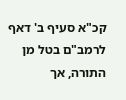קכ"א סעיף ב' דאף לרמב"ם בטל מן התורה, אך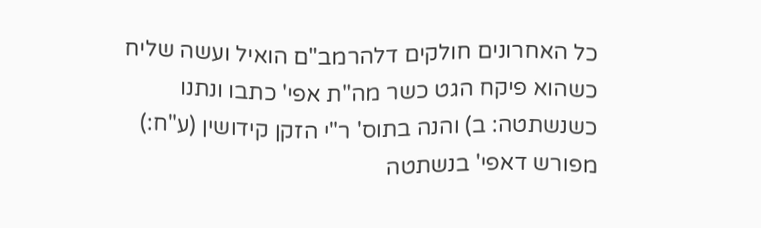כל האחרונים חולקים דלהרמב"ם הואיל ועשה שליח כשהוא פיקח הגט כשר מה"ת אפי' כתבו ונתנו כשנשתטה: ב) והנה בתוס' ר"י הזקן קידושין (ע"ח:) מפורש דאפי' בנשתטה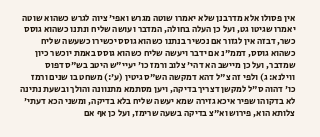אין פסולו אלא מדרבנן שלא יאמרו שוטה מגרש ואפי' ציוה לגרש כשהוא שוטה יאמרו שגיטו גט, ועל כן העלה בחולה, המדבר ועושה שליח ונתנו כשהוא גוסס כשר, דבזה אין לגזור אם נכשיר בנתנו כשהוא גוסס יכשירו כשעשה שליח כשהוא גוסס, דממ"נ אם ידבר ויעשה שליח כשהוא גוסס באמת יוכשר כיון שמדבר, ועל כן מיישב הא דהי' צלוב ורמז כו' יעיי"ש היטב בש"ס דפוס ווילנא: ג) ולפי זה צ"ל דהא דמקשה הש"ס גיטין (ע':) משחט בו שנים ורמז כו' דהוה ס"ל למקשן דצריך בדיקה, ויען מסתמא מתנוונה והולך ובשעת נתינה לא בדקוהו שפיר איכא גזירה שמא יעשה שליח בלא בדיקה, ומשני הכא דעתי' צלותא הוא, פירוש וא"צ בדיקה בשעה שרימז, ועל כן אף אם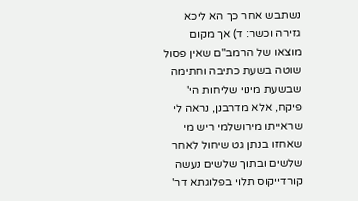נשתבש אחר כך הא ליכא גזירה וכשר: ד) אך מקום מוצאו של הרמב"ם שאין פסול שוטה בשעת כתיבה וחתימה שבשעת מינוי שליחות הי' פיקח, אלא מדרבנן, נראה לי שראייתו מירושלמי ריש מי שאחזו בנתן גט שיחול לאחר שלשים ובתוך שלשים נעשה קורדייקוס תלוי בפלוגתא דר'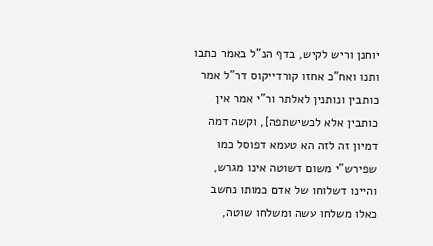יוחנן וריש לקיש, בדף הנ"ל באמר כתבו ותנו ואח"כ אחזו קורדייקוס דר"ל אמר כותבין ונותנין לאלתר ור"י אמר אין כותבין אלא לכשישתפה], וקשה דמה דמיון זה לזה הא טעמא דפוסל כמו שפירש"י משום דשוטה אינו מגרש, והיינו דשלוחו של אדם כמותו נחשב כאלו משלחו עשה ומשלחו שוטה,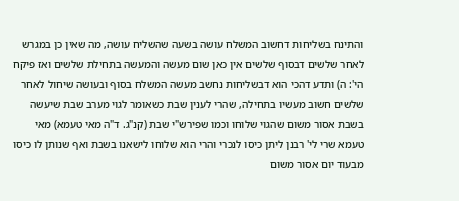והתינח בשליחות דחשוב המשלח עושה בשעה שהשליח עושה, מה שאין כן במגרש לאחר שלשים דבסוף שלשים אין כאן שום מעשה והמעשה בתחילת שלשים ואז פיקח הי': ה) ותדע דהכי הוא דבשליחות נחשב מעשה המשלח בסוף ובעושה שיחול לאחר שלשים חשוב מעשיו בתחילה, שהרי לענין שבת כשאומר לגוי מערב שבת שיעשה בשבת אסור משום שהגוי שלוחו וכמו שפירש"י שבת (קנ"ג. ד"ה מאי טעמא) מאי טעמא שרי לי' רבנן ליתן כיסו לנכרי והרי הוא שלוחו לישאנו בשבת ואף שנותן לו כיסו מבעוד יום אסור משום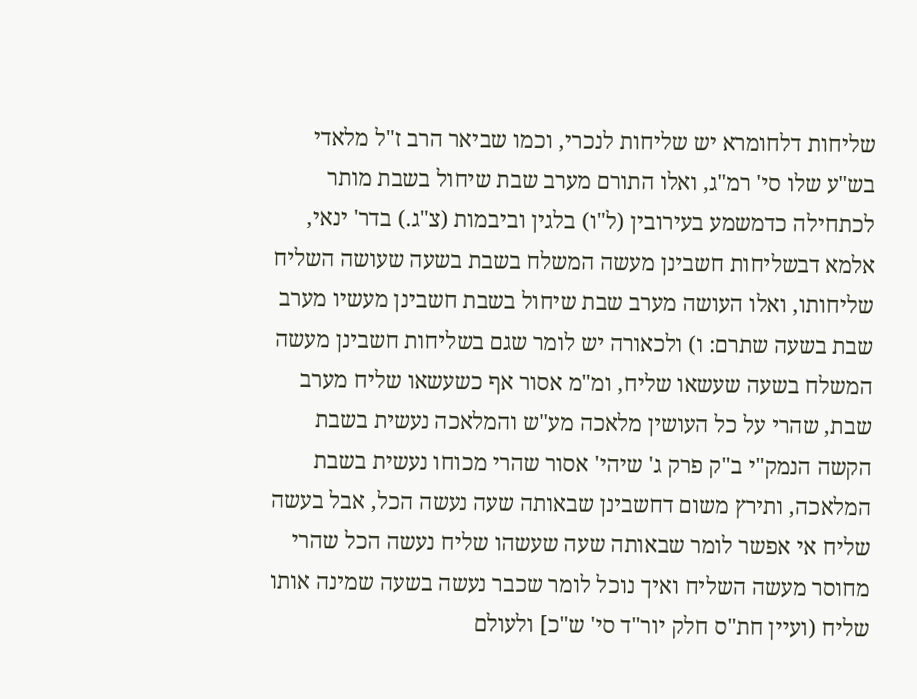שליחות דלחומרא יש שליחות לנכרי, וכמו שביאר הרב ז"ל מלאדי בש"ע שלו סי' רמ"ג, ואלו התורם מערב שבת שיחול בשבת מותר לכתחילה כדמשמע בעירובין (ל"ו) בלגין וביבמות (צ"ג.) בדר' ינאי, אלמא דבשליחות חשבינן מעשה המשלח בשבת בשעה שעושה השליח שליחותו, ואלו העושה מערב שבת שיחול בשבת חשבינן מעשיו מערב שבת בשעה שתרם: ו) ולכאורה יש לומר שגם בשליחות חשבינן מעשה המשלח בשעה שעשאו שליח, ומ"מ אסור אף כשעשאו שליח מערב שבת, שהרי על כל העושין מלאכה מע"ש והמלאכה נעשית בשבת הקשה הנמק"י ב"ק פרק ג' שיהי' אסור שהרי מכוחו נעשית בשבת המלאכה, ותירץ משום דחשבינן שבאותה שעה נעשה הכל, אבל בעשה שליח אי אפשר לומר שבאותה שעה שעשהו שליח נעשה הכל שהרי מחוסר מעשה השליח ואיך נוכל לומר שכבר נעשה בשעה שמינה אותו שליח (ועיין חת"ס חלק יור"ד סי' ש"כ] ולעולם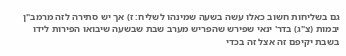גם בשליחות חשוב כאלו עשה בשעה שמינהו לשליח: ז) אך יש סתירה לזה מרמב"ן יבמות (צ"ג) בדר' ינאי שפירש שהפריש מערב שבת שבשעה שיבואו הפירות לידו בשבת יקיפם זה אצל זה בכדי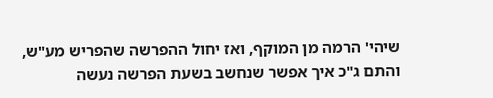שיהי' הרמה מן המוקף, ואז יחול ההפרשה שהפריש מע"ש, והתם ג"כ איך אפשר שנחשב בשעת הפרשה נעשה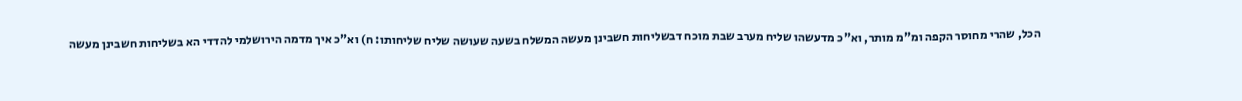הכל, שהרי מחוסר הקפה ומ"מ מותר, וא"כ מדעשהו שליח מערב שבת מוכח דבשליחות חשבינן מעשה המשלח בשעה שעושה שליח שליחותו: ח) וא"כ איך מדמה הירושלמי להדדי הא בשליחות חשבינן מעשה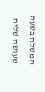המשלח בשעה שעושה שליח